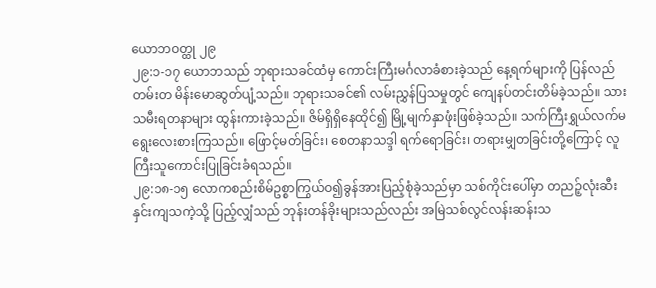ယောဘဝတ္ထု ၂၉
၂၉:၁-၁၇ ယောဘသည် ဘုရားသခင်ထံမှ ကောင်းကြီးမင်္ဂလာခံစားခဲ့သည် နေ့ရက်များကို ပြန်လည်တမ်းတ မိန်းမောဆွတ်ပျံ့သည်။ ဘုရားသခင်၏ လမ်းညွှန်ပြသမှုတွင် ကျေနပ်တင်းတိမ်ခဲ့သည်။ သားသမီးရတနာများ ထွန်းကားခဲ့သည်။ ဇိမ်ရှိရှိနေထိုင်၍ မြို့မျက်နှာဖုံးဖြစ်ခဲ့သည်။ သက်ကြီးရွှယ်လက်မရွေးလေးစားကြသည်။ ဖြောင့်မတ်ခြင်း၊ စေတနာသဒ္ဒါ ရက်ရောခြင်း၊ တရားမျှတခြင်းတို့ကြောင့် လူကြီးသူကောင်းပြုခြင်းခံရသည်။
၂၉:၁၈-၁၅ လောကစည်းစိမ်ဥစ္စာကြွယ်ဝ၍ခွန်အားပြည့်စုံခဲ့သည်မှာ သစ်ကိုင်းပေါ်မှာ တညဉ့်လုံးဆီးနှင်းကျသကဲ့သို့ ပြည့်လျှံသည် ဘုန်းတန်ခိုးများသည်လည်း အမြဲသစ်လွင်လန်းဆန်းသ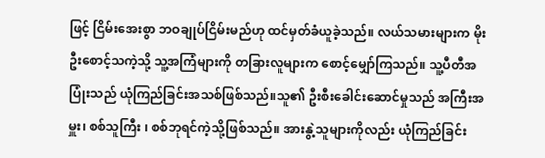ဖြင့် ငြိမ်းအေးစွာ ဘဝချုပ်ငြိမ်းမည်ဟု ထင်မှတ်ခံယူခဲ့သည်။ လယ်သမားများက မိုးဦးစောင့်သကဲ့သို့ သူ့အကြံများကို တခြားလူများက စောင့်မျှော်ကြသည်။ သူ့ပီတီအပြုံးသည် ယုံကြည်ခြင်းအသစ်ဖြစ်သည်။သူ၏ ဦးစီးခေါင်းဆောင်မှုသည် အကြီးအမှူး၊ စစ်သူကြီး ၊ စစ်ဘုရင်ကဲ့သို့ဖြစ်သည်။ အားနွဲ့သူများကိုလည်း ယုံကြည်ခြင်း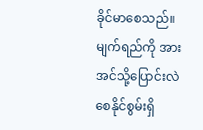ခိုင်မာစေသည်။ မျက်ရည်ကို အားအင်သို့ပြောင်းလဲစေနိုင်စွမ်းရှိ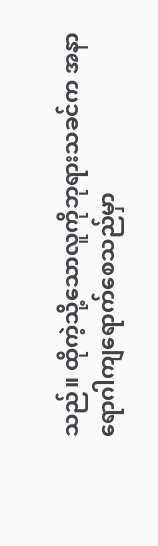သည်။ ထိုကဲ့သို့သောလူကိုဘုရားသခင်က အနာရောဂါကျရောက်စေသည်မှာ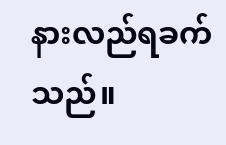နားလည်ရခက်သည်။